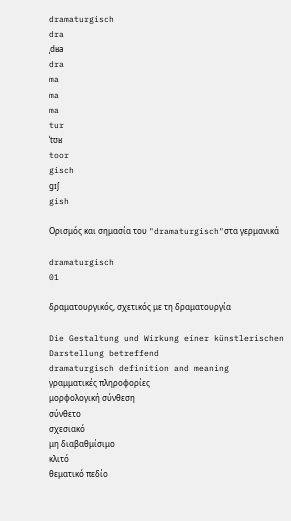dramaturgisch
dra
ˌdʁa
dra
ma
ma
ma
tur
ˈtʊʁ
toor
gisch
gɪʃ
gish

Ορισμός και σημασία του "dramaturgisch"στα γερμανικά

dramaturgisch
01

δραματουργικός, σχετικός με τη δραματουργία

Die Gestaltung und Wirkung einer künstlerischen Darstellung betreffend
dramaturgisch definition and meaning
γραμματικές πληροφορίες
μορφολογική σύνθεση
σύνθετο
σχεσιακό
μη διαβαθμίσιμο
κλιτό
θεματικό πεδίο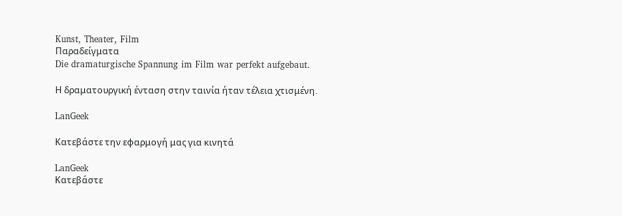Kunst, Theater, Film
Παραδείγματα
Die dramaturgische Spannung im Film war perfekt aufgebaut.

Η δραματουργική ένταση στην ταινία ήταν τέλεια χτισμένη.

LanGeek

Κατεβάστε την εφαρμογή μας για κινητά

LanGeek
Κατεβάστε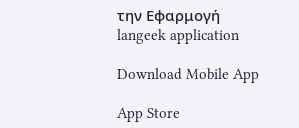την Εφαρμογή
langeek application

Download Mobile App

App Store